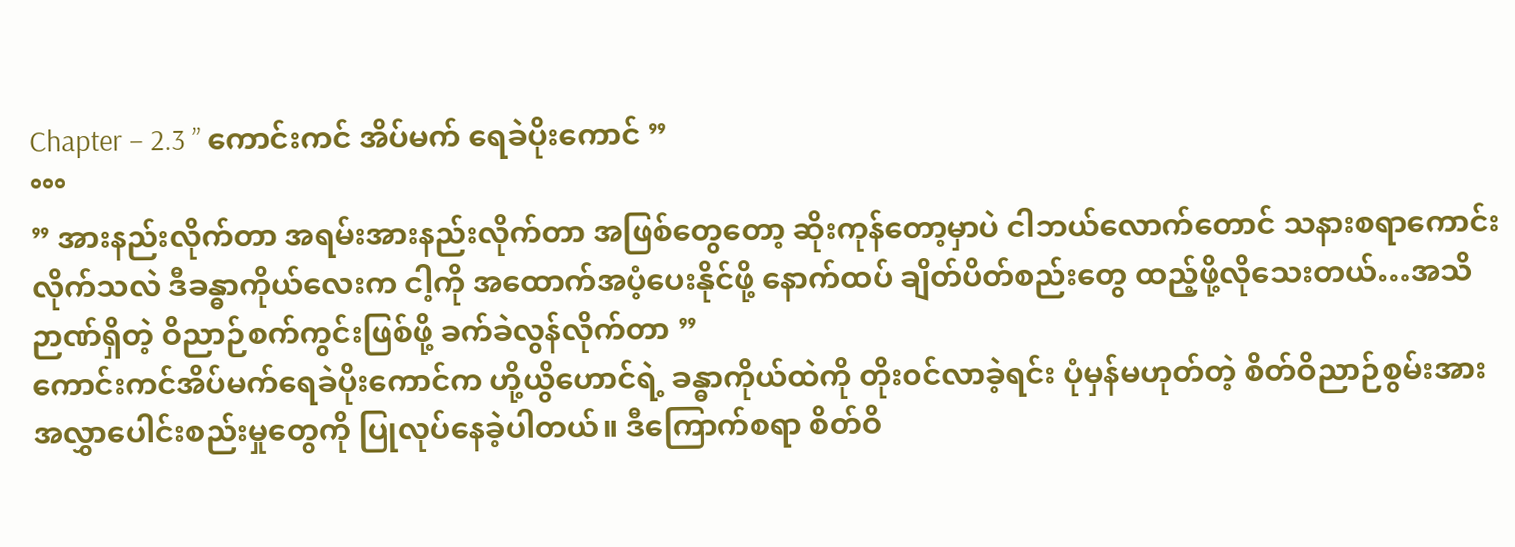Chapter – 2.3 ” ကောင်းကင် အိပ်မက် ရေခဲပိုးကောင် ”
°°°
” အားနည်းလိုက်တာ အရမ်းအားနည်းလိုက်တာ အဖြစ်တွေတော့ ဆိုးကုန်တော့မှာပဲ ငါဘယ်လောက်တောင် သနားစရာကောင်းလိုက်သလဲ ဒီခန္ဓာကိုယ်လေးက ငါ့ကို အထောက်အပံ့ပေးနိုင်ဖို့ နောက်ထပ် ချိတ်ပိတ်စည်းတွေ ထည့်ဖို့လိုသေးတယ်…အသိဉာဏ်ရှိတဲ့ ဝိညာဉ်စက်ကွင်းဖြစ်ဖို့ ခက်ခဲလွန်လိုက်တာ ”
ကောင်းကင်အိပ်မက်ရေခဲပိုးကောင်က ဟို့ယွိဟောင်ရဲ့ ခန္ဓာကိုယ်ထဲကို တိုး၀င်လာခဲ့ရင်း ပုံမှန်မဟုတ်တဲ့ စိတ်ဝိညာဉ်စွမ်းအားအလွှာပေါင်းစည်းမှုတွေကို ပြုလုပ်နေခဲ့ပါတယ်။ ဒီကြောက်စရာ စိတ်ဝိ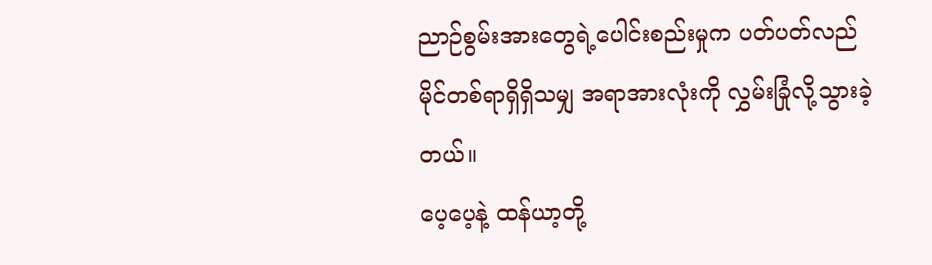ညာဉ်စွမ်းအားတွေရဲ့ပေါင်းစည်းမှုက ပတ်ပတ်လည် မိုင်တစ်ရာရှိရှိသမျှ အရာအားလုံးကို လွှမ်းခြုံလို့သွားခဲ့တယ်။
ပေ့ပေ့နဲ့ ထန်ယာ့တို့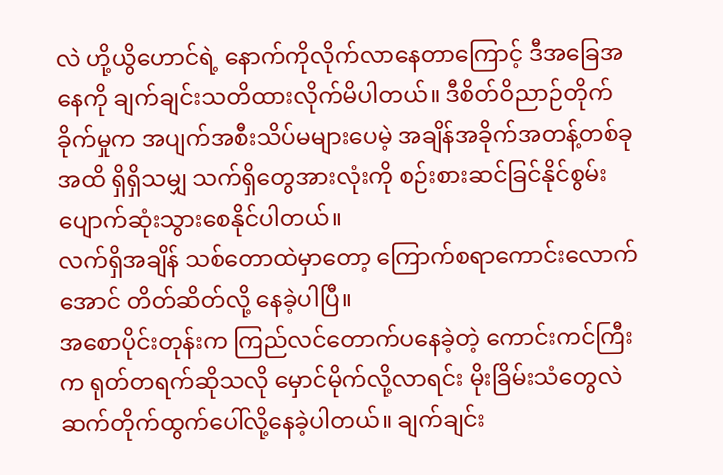လဲ ဟို့ယွိဟောင်ရဲ့ နောက်ကိုလိုက်လာနေတာကြောင့် ဒီအခြေအနေကို ချက်ချင်းသတိထားလိုက်မိပါတယ်။ ဒီစိတ်ဝိညာဉ်တိုက်ခိုက်မှုက အပျက်အစီးသိပ်မများပေမဲ့ အချိန်အခိုက်အတန့်တစ်ခုအထိ ရှိရှိသမျှ သက်ရှိတွေအားလုံးကို စဉ်းစားဆင်ခြင်နိုင်စွမ်း ပျောက်ဆုံးသွားစေနိုင်ပါတယ်။
လက်ရှိအချိန် သစ်တောထဲမှာတော့ ကြောက်စရာကောင်းလောက်အောင် တိတ်ဆိတ်လို့ နေခဲ့ပါပြီ။
အစောပိုင်းတုန်းက ကြည်လင်တောက်ပနေခဲ့တဲ့ ကောင်းကင်ကြီးက ရုတ်တရက်ဆိုသလို မှောင်မိုက်လို့လာရင်း မိုးခြိမ်းသံတွေလဲ ဆက်တိုက်ထွက်ပေါ်လို့နေခဲ့ပါတယ်။ ချက်ချင်း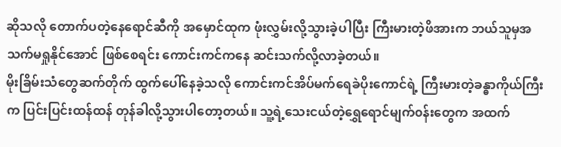ဆိုသလို တောက်ပတဲ့နေရောင်ဆီကို အမှောင်ထုက ဖုံးလွှမ်းလို့သွားခဲ့ပါပြီး ကြီးမားတဲ့ဖိအားက ဘယ်သူမှအသက်မရှုနိုင်အောင် ဖြစ်စေရင်း ကောင်းကင်ကနေ ဆင်းသက်လို့လာခဲ့တယ်။
မိုးခြိမ်းသံတွေဆက်တိုက် ထွက်ပေါ်နေခဲ့သလို ကောင်းကင်အိပ်မက်ရေခဲပိုးကောင်ရဲ့ ကြီးမားတဲ့ခန္ဓာကိုယ်ကြီးက ပြင်းပြင်းထန်ထန် တုန်ခါလို့သွားပါတော့တယ်။ သူ့ရဲ့သေးငယ်တဲ့ရွှေရောင်မျက်၀န်းတွေက အထက်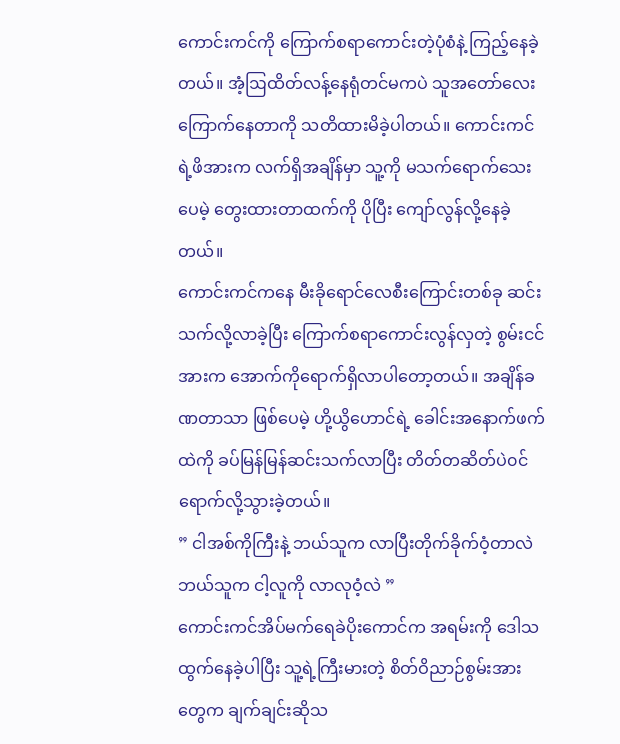ကောင်းကင်ကို ကြောက်စရာကောင်းတဲ့ပုံစံနဲ့ ကြည့်နေခဲ့တယ်။ အံ့ဩထိတ်လန့်နေရုံတင်မကပဲ သူအတော်လေး ကြောက်နေတာကို သတိထားမိခဲ့ပါတယ်။ ကောင်းကင်ရဲ့ဖိအားက လက်ရှိအချိန်မှာ သူ့ကို မသက်ရောက်သေးပေမဲ့ တွေးထားတာထက်ကို ပိုပြီး ကျော်လွန်လို့နေခဲ့တယ်။
ကောင်းကင်ကနေ မီးခိုရောင်လေစီးကြောင်းတစ်ခု ဆင်းသက်လို့လာခဲ့ပြီး ကြောက်စရာကောင်းလွန်လှတဲ့ စွမ်းငင်အားက အောက်ကိုရောက်ရှိလာပါတော့တယ်။ အချိန်ခဏတာသာ ဖြစ်ပေမဲ့ ဟို့ယွိဟောင်ရဲ့ ခေါင်းအနောက်ဖက်ထဲကို ခပ်မြန်မြန်ဆင်းသက်လာပြီး တိတ်တဆိတ်ပဲ၀င်ရောက်လို့သွားခဲ့တယ်။
” ငါအစ်ကိုကြီးနဲ့ ဘယ်သူက လာပြီးတိုက်ခိုက်ဝံ့တာလဲ ဘယ်သူက ငါ့လူကို လာလုဝံ့လဲ ”
ကောင်းကင်အိပ်မက်ရေခဲပိုးကောင်က အရမ်းကို ဒေါသထွက်နေခဲ့ပါပြီး သူ့ရဲ့ကြီးမားတဲ့ စိတ်ဝိညာဉ်စွမ်းအားတွေက ချက်ချင်းဆိုသ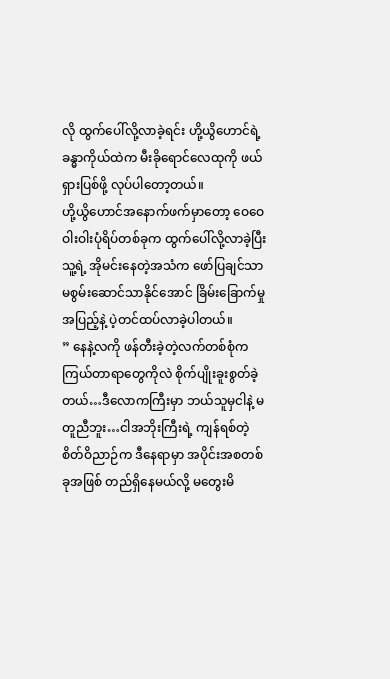လို ထွက်ပေါ်လို့လာခဲ့ရင်း ဟို့ယွိဟောင်ရဲ့ခန္ဓာကိုယ်ထဲက မီးခိုရောင်လေထုကို ဖယ်ရှားပြစ်ဖို့ လုပ်ပါတော့တယ်။
ဟို့ယွိဟောင်အနောက်ဖက်မှာတော့ ဝေဝေဝါးဝါးပုံရိပ်တစ်ခုက ထွက်ပေါ်လို့လာခဲ့ပြီး သူ့ရဲ့ အိုမင်းနေတဲ့အသံက ဖော်ပြချင်သာ မစွမ်းဆောင်သာနိုင်အောင် ခြိမ်းခြောက်မှုအပြည့်နဲ့ ပဲ့တင်ထပ်လာခဲ့ပါတယ်။
” နေနဲ့လကို ဖန်တီးခဲ့တဲ့လက်တစ်စုံက ကြယ်တာရာတွေကိုလဲ စိုက်ပျိုးခူးစွတ်ခဲ့တယ်…ဒီလောကကြီးမှာ ဘယ်သူမှငါနဲ့ မတူညီဘူး…ငါအဘိုးကြီးရဲ့ ကျန်ရစ်တဲ့စိတ်ဝိညာဉ်က ဒီနေရာမှာ အပိုင်းအစတစ်ခုအဖြစ် တည်ရှိနေမယ်လို့ မတွေးမိ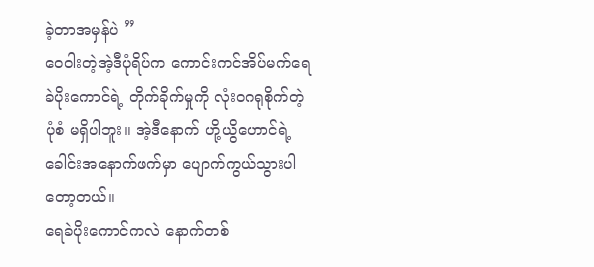ခဲ့တာအမှန်ပဲ ”
ဝေဝါးတဲ့အဲ့ဒီပုံရိပ်က ကောင်းကင်အိပ်မက်ရေခဲပိုးကောင်ရဲ့ တိုက်ခိုက်မှုကို လုံး၀ဂရုစိုက်တဲ့ပုံစံ မရှိပါဘူး။ အဲ့ဒီနောက် ဟို့ယွိဟောင်ရဲ့ ခေါင်းအနောက်ဖက်မှာ ပျောက်ကွယ်သွားပါတော့တယ်။
ရေခဲပိုးကောင်ကလဲ နောက်တစ်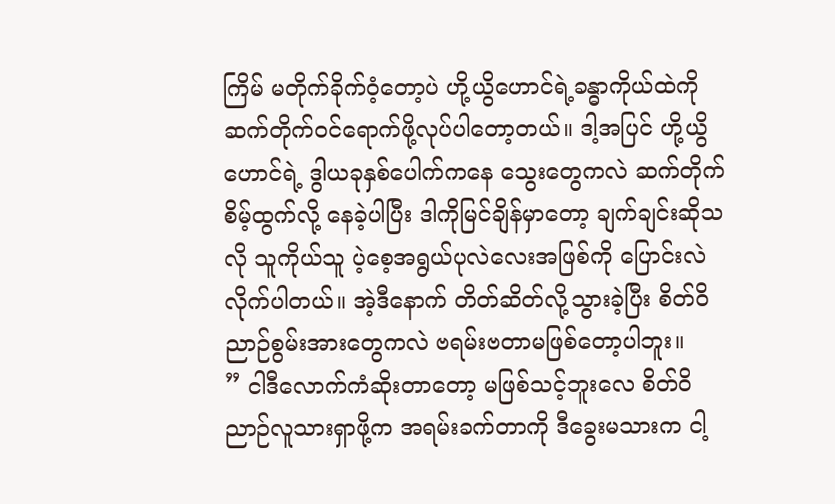ကြိမ် မတိုက်ခိုက်ဝံ့တော့ပဲ ဟို့ယွိဟောင်ရဲ့ခန္ဓာကိုယ်ထဲကို ဆက်တိုက်၀င်ရောက်ဖို့လုပ်ပါတော့တယ်။ ဒါ့အပြင် ဟို့ယွိဟောင်ရဲ့ ဒွါယခုနှစ်ပေါက်ကနေ သွေးတွေကလဲ ဆက်တိုက်စိမ့်ထွက်လို့ နေခဲ့ပါပြီး ဒါကိုမြင်ချိန်မှာတော့ ချက်ချင်းဆိုသလို သူကိုယ်သူ ပဲ့စေ့အရွယ်ပုလဲလေးအဖြစ်ကို ပြောင်းလဲလိုက်ပါတယ်။ အဲ့ဒီနောက် တိတ်ဆိတ်လို့သွားခဲ့ပြီး စိတ်ဝိညာဉ်စွမ်းအားတွေကလဲ ဗရမ်းဗတာမဖြစ်တော့ပါဘူး။
” ငါဒီလောက်ကံဆိုးတာတော့ မဖြစ်သင့်ဘူးလေ စိတ်ဝိညာဉ်လူသားရှာဖို့က အရမ်းခက်တာကို ဒီခွေးမသားက ငါ့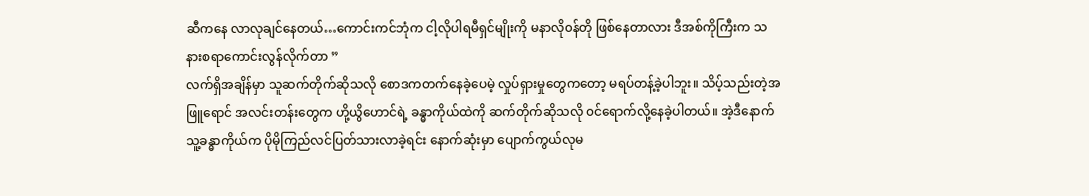ဆီကနေ လာလုချင်နေတယ်…ကောင်းကင်ဘုံက ငါ့လိုပါရမီရှင်မျိုးကို မနာလို၀န်တို ဖြစ်နေတာလား ဒီအစ်ကိုကြီးက သနားစရာကောင်းလွန်လိုက်တာ ”
လက်ရှိအချိန်မှာ သူဆက်တိုက်ဆိုသလို စောဒကတက်နေခဲ့ပေမဲ့ လှုပ်ရှားမှုတွေကတော့ မရပ်တန့်ခဲ့ပါဘူး။ သိပ့်သည်းတဲ့အဖြူရောင် အလင်းတန်းတွေက ဟို့ယွိဟောင်ရဲ့ ခန္ဓာကိုယ်ထဲကို ဆက်တိုက်ဆိုသလို ၀င်ရောက်လို့နေခဲ့ပါတယ်။ အဲ့ဒီနောက် သူ့ခန္ဓာကိုယ်က ပိုမိုကြည်လင်ပြတ်သားလာခဲ့ရင်း နောက်ဆုံးမှာ ပျောက်ကွယ်လုမ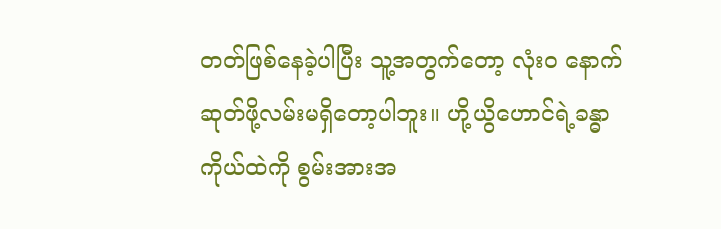တတ်ဖြစ်နေခဲ့ပါပြီး သူ့အတွက်တော့ လုံး၀ နောက်ဆုတ်ဖို့လမ်းမရှိတော့ပါဘူး။ ဟို့ယွိဟောင်ရဲ့ခန္ဓာကိုယ်ထဲကို စွမ်းအားအ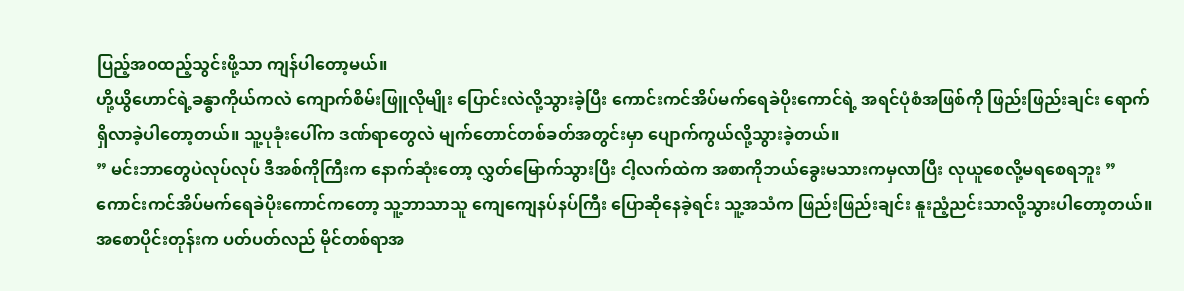ပြည့်အ၀ထည့်သွင်းဖို့သာ ကျန်ပါတော့မယ်။
ဟို့ယွိဟောင်ရဲ့ခန္ဓာကိုယ်ကလဲ ကျောက်စိမ်းဖြူလိုမျိုး ပြောင်းလဲလို့သွားခဲ့ပြီး ကောင်းကင်အိပ်မက်ရေခဲပိုးကောင်ရဲ့ အရင်ပုံစံအဖြစ်ကို ဖြည်းဖြည်းချင်း ရောက်ရှိလာခဲ့ပါတော့တယ်။ သူ့ပုခုံးပေါ်က ဒဏ်ရာတွေလဲ မျက်တောင်တစ်ခတ်အတွင်းမှာ ပျောက်ကွယ်လို့သွားခဲ့တယ်။
” မင်းဘာတွေပဲလုပ်လုပ် ဒီအစ်ကိုကြီးက နောက်ဆုံးတော့ လွှတ်မြောက်သွားပြီး ငါ့လက်ထဲက အစာကိုဘယ်ခွေးမသားကမှလာပြီး လုယူစေလို့မရစေရဘူး ”
ကောင်းကင်အိပ်မက်ရေခဲပိုးကောင်ကတော့ သူ့ဘာသာသူ ကျေကျေနပ်နပ်ကြီး ပြောဆိုနေခဲ့ရင်း သူ့အသံက ဖြည်းဖြည်းချင်း နူးညံ့ညင်းသာလို့သွားပါတော့တယ်။ အစောပိုင်းတုန်းက ပတ်ပတ်လည် မိုင်တစ်ရာအ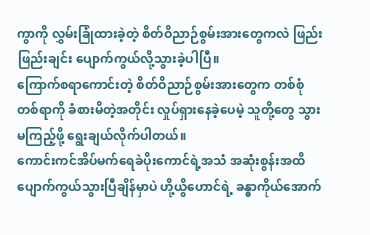ကွာကို လွှမ်းခြုံထားခဲ့တဲ့ စိတ်ဝိညာဉ်စွမ်းအားတွေကလဲ ဖြည်းဖြည်းချင်း ပျောက်ကွယ်လို့သွားခဲ့ပါပြီ။
ကြောက်စရာကောင်းတဲ့ စိတ်ဝိညာဉ်စွမ်းအားတွေက တစ်စုံတစ်ရာကို ခံစားမိတဲ့အတိုင်း လှုပ်ရှားနေခဲ့ပေမဲ့ သူတို့တွေ သွားမကြည့်ဖို့ ရွေးချယ်လိုက်ပါတယ်။
ကောင်းကင်အိပ်မက်ရေခဲပိုးကောင်ရဲ့အသံ အဆုံးစွန်းအထိ ပျောက်ကွယ်သွားပြီချိန်မှာပဲ ဟို့ယွိဟောင်ရဲ့ ခန္ဓာကိုယ်အောက်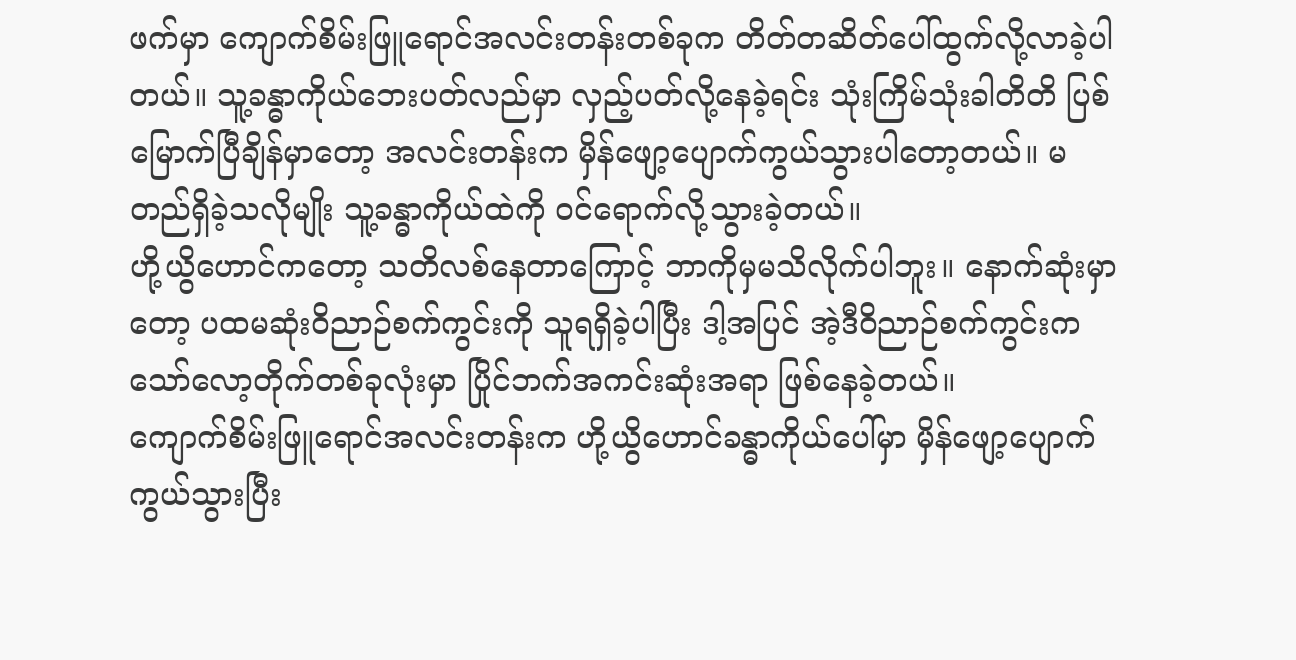ဖက်မှာ ကျောက်စိမ်းဖြူရောင်အလင်းတန်းတစ်ခုက တိတ်တဆိတ်ပေါ်ထွက်လို့လာခဲ့ပါတယ်။ သူ့ခန္ဓာကိုယ်ဘေးပတ်လည်မှာ လှည့်ပတ်လို့နေခဲ့ရင်း သုံးကြိမ်သုံးခါတိတိ ပြစ်မြောက်ပြီချိန်မှာတော့ အလင်းတန်းက မှိန်ဖျော့ပျောက်ကွယ်သွားပါတော့တယ်။ မတည်ရှိခဲ့သလိုမျိုး သူ့ခန္ဓာကိုယ်ထဲကို ၀င်ရောက်လို့သွားခဲ့တယ်။
ဟို့ယွိဟောင်ကတော့ သတိလစ်နေတာကြောင့် ဘာကိုမှမသိလိုက်ပါဘူး။ နောက်ဆုံးမှာတော့ ပထမဆုံးဝိညာဉ်စက်ကွင်းကို သူရရှိခဲ့ပါပြီး ဒါ့အပြင် အဲ့ဒီဝိညာဉ်စက်ကွင်းက သော်လော့တိုက်တစ်ခုလုံးမှာ ပြိုင်ဘက်အကင်းဆုံးအရာ ဖြစ်နေခဲ့တယ်။
ကျောက်စိမ်းဖြူရောင်အလင်းတန်းက ဟို့ယွိဟောင်ခန္ဓာကိုယ်ပေါ်မှာ မှိန်ဖျော့ပျောက်ကွယ်သွားပြီး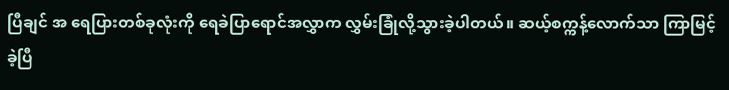ပြီချင် အ ရေပြားတစ်ခုလုံးကို ရေခဲပြာရောင်အလွှာက လွှမ်းခြုံလို့သွားခဲ့ပါတယ်။ ဆယ့်စက္ကန့်လောက်သာ ကြာမြင့်ခဲ့ပြီ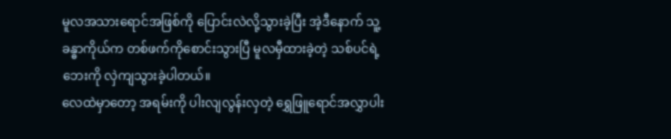မူလအသားရောင်အဖြစ်ကို ပြောင်းလဲလို့သွားခဲ့ပြီး အဲ့ဒီနောက် သူ့ခန္ဓာကိုယ်က တစ်ဖက်ကိုစောင်းသွားပြီ မူလမှီထားခဲ့တဲ့ သစ်ပင်ရဲ့ဘေးကို လှဲကျသွားခဲ့ပါတယ်။
လေထဲမှာတော့ အရမ်းကို ပါးလျလွန်းလှတဲ့ ရွှေဖြူရောင်အလွှာပါး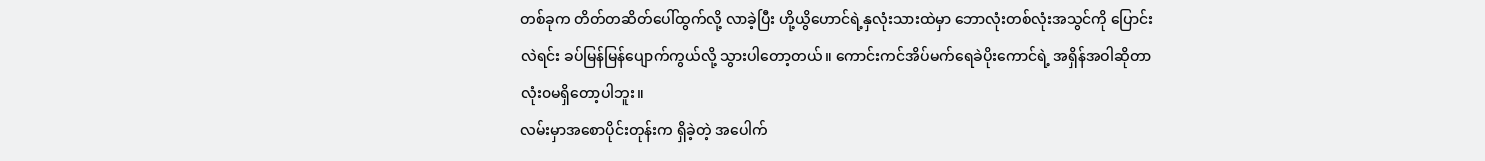တစ်ခုက တိတ်တဆိတ်ပေါ်ထွက်လို့ လာခဲ့ပြီး ဟို့ယွိဟောင်ရဲ့နှလုံးသားထဲမှာ ဘောလုံးတစ်လုံးအသွင်ကို ပြောင်းလဲရင်း ခပ်မြန်မြန်ပျောက်ကွယ်လို့ သွားပါတော့တယ်။ ကောင်းကင်အိပ်မက်ရေခဲပိုးကောင်ရဲ့ အရှိန်အဝါဆိုတာ လုံး၀မရှိတော့ပါဘူး။
လမ်းမှာအစောပိုင်းတုန်းက ရှိခဲ့တဲ့ အပေါက်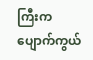ကြီးက ပျောက်ကွယ်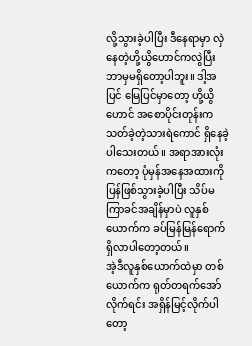လို့သွားခဲ့ပါပြီး ဒီနေရာမှာ လှဲနေတဲ့ဟို့ယွိဟောင်ကလွဲပြီး ဘာမှမရှိတော့ပါဘူး။ ဒါ့အပြင် မြေပြင်မှာတော့ ဟို့ယွိဟောင် အစောပိုင်းတုန်းက သတ်ခဲ့တဲ့သားရဲကောင် ရှိနေခဲ့ပါသေးတယ်။ အရာအားလုံးကတော့ ပုံမှန်အနေအထားကို ပြန်ဖြစ်သွားခဲ့ပါပြီး သိပ်မကြာခင်အချိန်မှာပဲ လူနှစ်ယောက်က ခပ်မြန်မြန်ရောက်ရှိလာပါတော့တယ်။
အဲ့ဒီလူနှစ်ယောက်ထဲမှာ တစ်ယောက်က ရုတ်တရက်အော်လိုက်ရင်း အရှိန်မြင့်လိုက်ပါတော့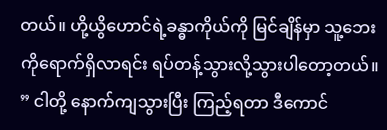တယ်။ ဟို့ယွိဟောင်ရဲ့ခန္ဓာကိုယ်ကို မြင်ချိန်မှာ သူ့ဘေးကိုရောက်ရှိလာရင်း ရပ်တန့်သွားလို့သွားပါတော့တယ်။
” ငါတို့ နောက်ကျသွားပြီး ကြည့်ရတာ ဒီကောင်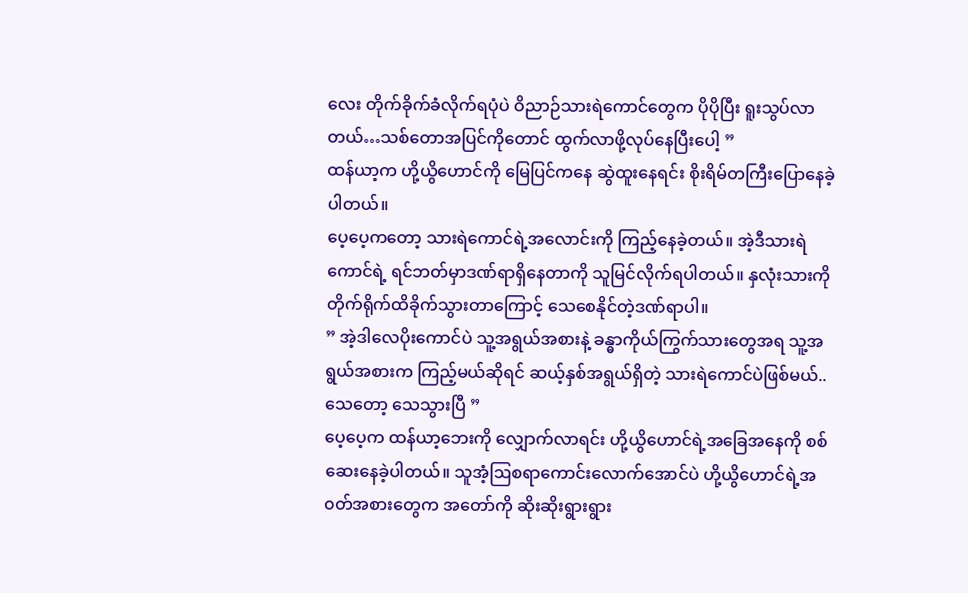လေး တိုက်ခိုက်ခံလိုက်ရပုံပဲ ဝိညာဉ်သားရဲကောင်တွေက ပိုပိုပြီး ရူးသွပ်လာတယ်…သစ်တောအပြင်ကိုတောင် ထွက်လာဖို့လုပ်နေပြီးပေါ့ ”
ထန်ယာ့က ဟို့ယွိဟောင်ကို မြေပြင်ကနေ ဆွဲထူးနေရင်း စိုးရိမ်တကြီးပြောနေခဲ့ပါတယ်။
ပေ့ပေ့ကတော့ သားရဲကောင်ရဲ့အလောင်းကို ကြည့်နေခဲ့တယ်။ အဲ့ဒီသားရဲကောင်ရဲ့ ရင်ဘတ်မှာဒဏ်ရာရှိနေတာကို သူမြင်လိုက်ရပါတယ်။ နှလုံးသားကို တိုက်ရိုက်ထိခိုက်သွားတာကြောင့် သေစေနိုင်တဲ့ဒဏ်ရာပါ။
” အဲ့ဒါလေပိုးကောင်ပဲ သူ့အရွယ်အစားနဲ့ ခန္ဓာကိုယ်ကြွက်သားတွေအရ သူ့အရွယ်အစားက ကြည့်မယ်ဆိုရင် ဆယ့်နှစ်အရွယ်ရှိတဲ့ သားရဲကောင်ပဲဖြစ်မယ်..သေတော့ သေသွားပြီ ”
ပေ့ပေ့က ထန်ယာ့ဘေးကို လျှောက်လာရင်း ဟို့ယွိဟောင်ရဲ့အခြေအနေကို စစ်ဆေးနေခဲ့ပါတယ်။ သူအံ့ဩစရာကောင်းလောက်အောင်ပဲ ဟို့ယွိဟောင်ရဲ့အ၀တ်အစားတွေက အတော်ကို ဆိုးဆိုးရွားရွား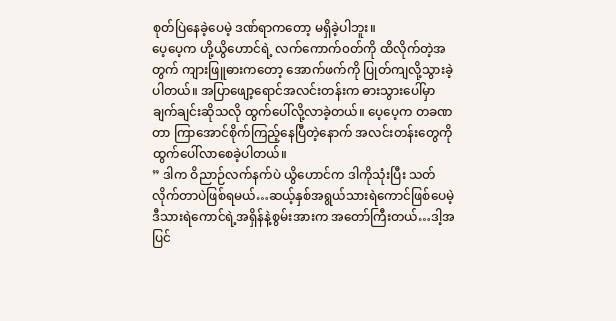စုတ်ပြဲနေခဲ့ပေမဲ့ ဒဏ်ရာကတော့ မရှိခဲ့ပါဘူး။
ပေ့ပေ့က ဟို့ယွိဟောင်ရဲ့ လက်ကောက်၀တ်ကို ထိလိုက်တဲ့အတွက် ကျားဖြူဓားကတော့ အောက်ဖက်ကို ပြုတ်ကျလို့သွားခဲ့ပါတယ်။ အပြာဖျော့ရောင်အလင်းတန်းက ဓားသွားပေါ်မှာ ချက်ချင်းဆိုသလို ထွက်ပေါ်လို့လာခဲ့တယ်။ ပေ့ပေ့က တခဏတာ ကြာအောင်စိုက်ကြည့်နေပြီတဲ့နောက် အလင်းတန်းတွေကို ထွက်ပေါ်လာစေခဲ့ပါတယ်။
” ဒါက ဝိညာဉ်လက်နက်ပဲ ယွိဟောင်က ဒါကိုသုံးပြီး သတ်လိုက်တာပဲဖြစ်ရမယ်…ဆယ့်နှစ်အရွယ်သားရဲကောင်ဖြစ်ပေမဲ့ ဒီသားရဲကောင်ရဲ့အရှိန်နဲ့စွမ်းအားက အတော်ကြီးတယ်…ဒါ့အပြင်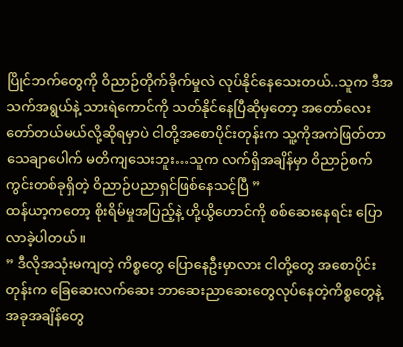ပြိုင်ဘက်တွေကို ဝိညာဉ်တိုက်ခိုက်မှုလဲ လုပ်နိုင်နေသေးတယ်..သူက ဒီအသက်အရွယ်နဲ့ သားရဲကောင်ကို သတ်နိုင်နေပြီဆိုမှတော့ အတော်လေး တော်တယ်မယ်လို့ဆိုရမှာပဲ ငါတို့အစောပိုင်းတုန်းက သူ့ကိုအကဲဖြတ်တာ သေချာပေါက် မတိကျသေးဘူး…သူက လက်ရှိအချိန်မှာ ဝိညာဉ်စက်ကွင်းတစ်ခုရှိတဲ့ ဝိညာဉ်ပညာရှင်ဖြစ်နေသင့်ပြီ ”
ထန်ယာ့ကတော့ စိုးရိမ်မှုအပြည့်နဲ့ ဟို့ယွိဟောင်ကို စစ်ဆေးနေရင်း ပြောလာခဲ့ပါတယ်။
” ဒီလိုအသုံးမကျတဲ့ ကိစ္စတွေ ပြောနေဦးမှာလား ငါတို့တွေ အစောပိုင်းတုန်းက ခြေဆေးလက်ဆေး ဘာဆေးညာဆေးတွေလုပ်နေတဲ့ကိစ္စတွေနဲ့ အခုအချိန်တွေ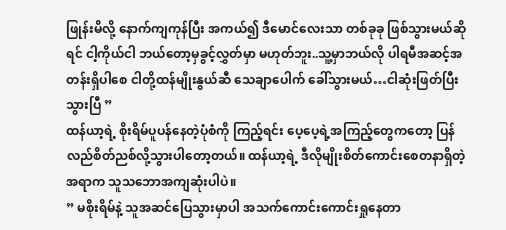ဖြုန်းမိလို့ နောက်ကျကုန်ပြီး အကယ်၍ ဒီမောင်လေးသာ တစ်ခုခု ဖြစ်သွားမယ်ဆိုရင် ငါ့ကိုယ်ငါ ဘယ်တော့မှခွင့်လွှတ်မှာ မဟုတ်ဘူး..သူ့မှာဘယ်လို ပါရမီအဆင့်အတန်းရှိပါစေ ငါတို့ထန်မျိုးနွယ်ဆီ သေချာပေါက် ခေါ်သွားမယ်…ငါဆုံးဖြတ်ပြီးသွားပြီ ”
ထန်ယာ့ရဲ့ စိုးရိမ်ပူပန်နေတဲ့ပုံစံကို ကြည့်ရင်း ပေ့ပေ့ရဲ့အကြည့်တွေကတော့ ပြန်လည်စိတ်ညစ်လို့သွားပါတော့တယ်။ ထန်ယာ့ရဲ့ ဒီလိုမျိုးစိတ်ကောင်းစေတနာရှိတဲ့အရာက သူသဘောအကျဆုံးပါပဲ။
” မစိုးရိမ်နဲ့ သူအဆင်ပြေသွားမှာပါ အသက်ကောင်းကောင်းရှုနေတာ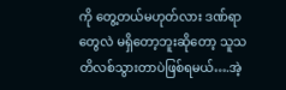ကို တွေ့တယ်မဟုတ်လား ဒဏ်ရာတွေလဲ မရှိတော့ဘူးဆိုတော့ သူသတိလစ်သွားတာပဲဖြစ်ရမယ်….အဲ့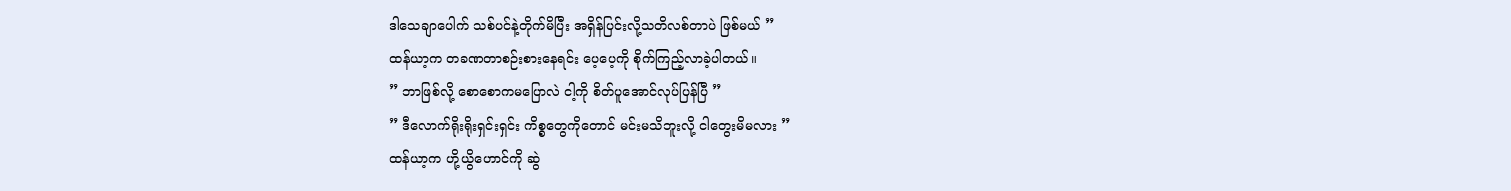ဒါသေချာပေါက် သစ်ပင်နဲ့တိုက်မိပြီး အရှိန်ပြင်းလို့သတိလစ်တာပဲ ဖြစ်မယ် ”
ထန်ယာ့က တခဏတာစဉ်းစားနေရင်း ပေ့ပေ့ကို စိုက်ကြည့်လာခဲ့ပါတယ်။
” ဘာဖြစ်လို့ စောစောကမပြောလဲ ငါ့ကို စိတ်ပူအောင်လုပ်ပြန်ပြီ ”
” ဒီလောက်ရိုးရိုးရှင်းရှင်း ကိစ္စတွေကိုတောင် မင်းမသိဘူးလို့ ငါတွေးမိမလား ”
ထန်ယာ့က ဟို့ယွိဟောင်ကို ဆွဲ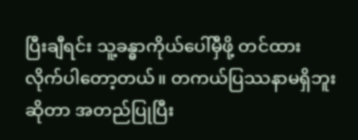ပြီးချီရင်း သူ့ခန္ဓာကိုယ်ပေါ်မှီဖို့ တင်ထားလိုက်ပါတော့တယ်။ တကယ်ပြဿနာမရှိဘူးဆိုတာ အတည်ပြုပြီး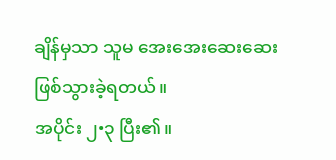ချိန်မှသာ သူမ အေးအေးဆေးဆေး ဖြစ်သွားခဲ့ရတယ်။
အပိုင်း ၂•၃ ပြီး၏။